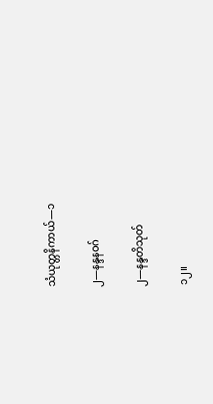သံယုတ္တနိကာယ်—၁

၂—နန္ဒနဝဂ်

၂—နန္ဒတိသုတ်

၁၂။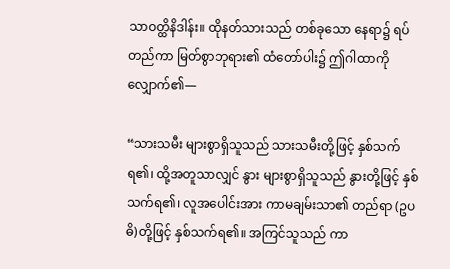သာဝတ္ထိနိဒါန်း။ ထိုနတ်သားသည် တစ်ခုသော နေရာ၌ ရပ်တည်ကာ မြတ်စွာဘုရား၏ ထံတော်ပါး၌ ဤဂါထာကို လျှောက်၏—

“သားသမီး များစွာရှိသူသည် သားသမီးတို့ဖြင့် နှစ်သက်ရ၏၊ ထို့အတူသာလျှင် နွား များစွာရှိသူသည် နွားတို့ဖြင့် နှစ်သက်ရ၏၊ လူအပေါင်းအား ကာမချမ်းသာ၏ တည်ရာ (ဥပဓိ)တို့ဖြင့် နှစ်သက်ရ၏။ အကြင်သူသည် ကာ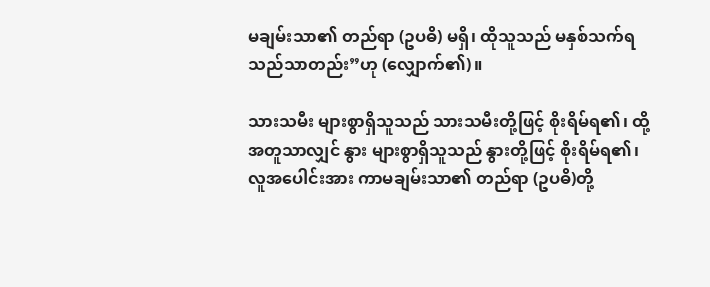မချမ်းသာ၏ တည်ရာ (ဥပဓိ) မရှိ၊ ထိုသူသည် မနှစ်သက်ရသည်သာတည်း”ဟု (လျှောက်၏)။

သားသမီး များစွာရှိသူသည် သားသမီးတို့ဖြင့် စိုးရိမ်ရ၏၊ ထို့အတူသာလျှင် နွား များစွာရှိသူသည် နွားတို့ဖြင့် စိုးရိမ်ရ၏၊ လူအပေါင်းအား ကာမချမ်းသာ၏ တည်ရာ (ဥပဓိ)တို့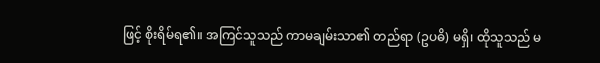ဖြင့် စိုးရိမ်ရ၏။ အကြင်သူသည် ကာမချမ်းသာ၏ တည်ရာ (ဥပဓိ) မရှိ၊ ထိုသူသည် မ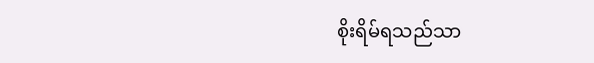စိုးရိမ်ရသည်သာ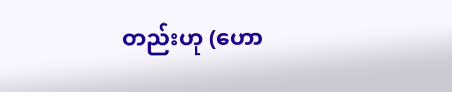တည်းဟု (ဟော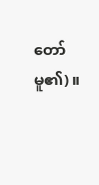တော်မူ၏)။